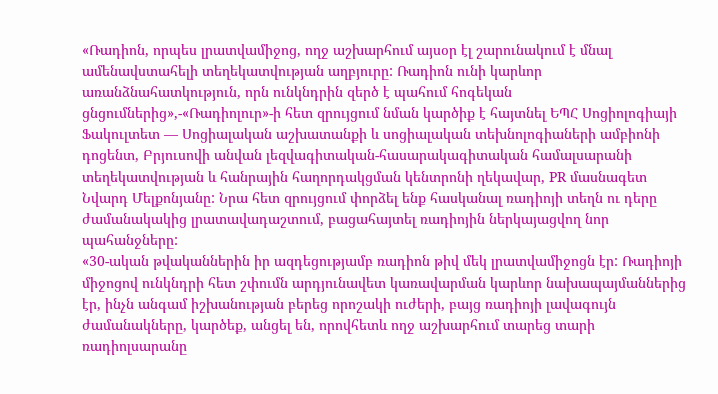«Ռադիոն, որպես լրատվամիջոց, ողջ աշխարհում այսօր էլ շարունակում է մնալ ամենավստահելի տեղեկատվության աղբյուրը: Ռադիոն ունի կարևոր առանձնահատկություն, որն ունկնդրին զերծ է պահում հոգեկան ցնցումներից»,-«Ռադիոլուր»-ի հետ զրույցում նման կարծիք է հայտնել ԵՊՀ Սոցիոլոգիայի Ֆակուլտետ — Սոցիալական աշխատանքի և սոցիալական տեխնոլոգիաների ամբիոնի դոցենտ, Բրյուսովի անվան լեզվագիտական-հասարակագիտական համալսարանի տեղեկատվության և հանրային հաղորդակցման կենտրոնի ղեկավար, PR մասնագետ Նվարդ Մելքոնյանը: Նրա հետ զրույցում փորձել ենք հասկանալ ռադիոյի տեղն ու դերը ժամանակակից լրատավադաշտում, բացահայտել ռադիոյին ներկայացվող նոր պահանջները:
«30-ական թվականներին իր ազդեցությամբ ռադիոն թիվ մեկ լրատվամիջոցն էր: Ռադիոյի միջոցով ունկնդրի հետ շփումն արդյունավետ կառավարման կարևոր նախապայմաններից էր, ինչն անգամ իշխանության բերեց որոշակի ուժերի, բայց ռադիոյի լավագույն ժամանակները, կարծեք, անցել են, որովհետև ողջ աշխարհում տարեց տարի ռադիոլսարանը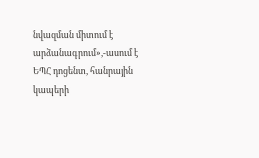նվազման միտում է արձանագրում»,-ասում է ԵՊՀ դոցենտ, հանրային կապերի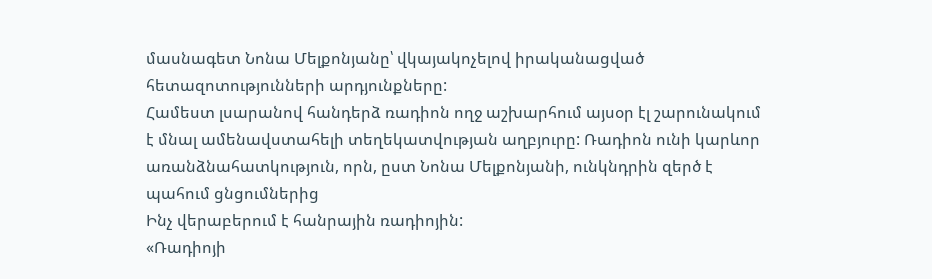մասնագետ Նոնա Մելքոնյանը՝ վկայակոչելով իրականացված հետազոտությունների արդյունքները:
Համեստ լսարանով հանդերձ ռադիոն ողջ աշխարհում այսօր էլ շարունակում է մնալ ամենավստահելի տեղեկատվության աղբյուրը: Ռադիոն ունի կարևոր առանձնահատկություն, որն, ըստ Նոնա Մելքոնյանի, ունկնդրին զերծ է պահում ցնցումներից
Ինչ վերաբերում է հանրային ռադիոյին:
«Ռադիոյի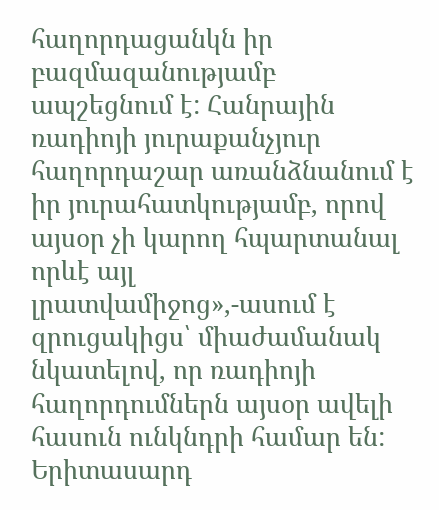հաղորդացանկն իր բազմազանությամբ ապշեցնում է: Հանրային ռադիոյի յուրաքանչյուր հաղորդաշար առանձնանում է իր յուրահատկությամբ, որով այսօր չի կարող հպարտանալ որևէ այլ լրատվամիջոց»,-ասում է զրուցակիցս՝ միաժամանակ նկատելով, որ ռադիոյի հաղորդումներն այսօր ավելի հասուն ունկնդրի համար են: Երիտասարդ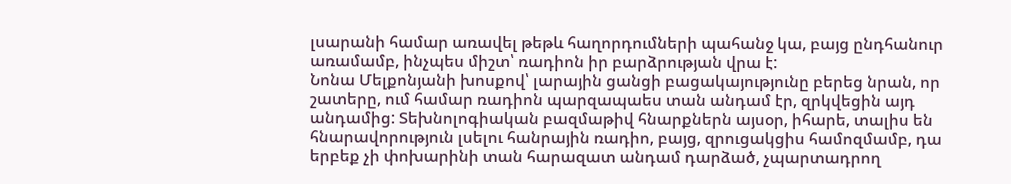լսարանի համար առավել թեթև հաղորդումների պահանջ կա, բայց ընդհանուր առամամբ, ինչպես միշտ՝ ռադիոն իր բարձրության վրա է:
Նոնա Մելքոնյանի խոսքով՝ լարային ցանցի բացակայությունը բերեց նրան, որ շատերը, ում համար ռադիոն պարզապաես տան անդամ էր, զրկվեցին այդ անդամից: Տեխնոլոգիական բազմաթիվ հնարքներն այսօր, իհարե, տալիս են հնարավորություն լսելու հանրային ռադիո, բայց, զրուցակցիս համոզմամբ, դա երբեք չի փոխարինի տան հարազատ անդամ դարձած, չպարտադրող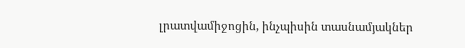լրատվամիջոցին, ինչպիսին տասնամյակներ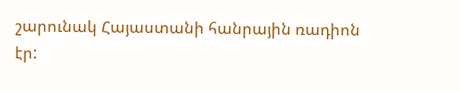շարունակ Հայաստանի հանրային ռադիոն էր: